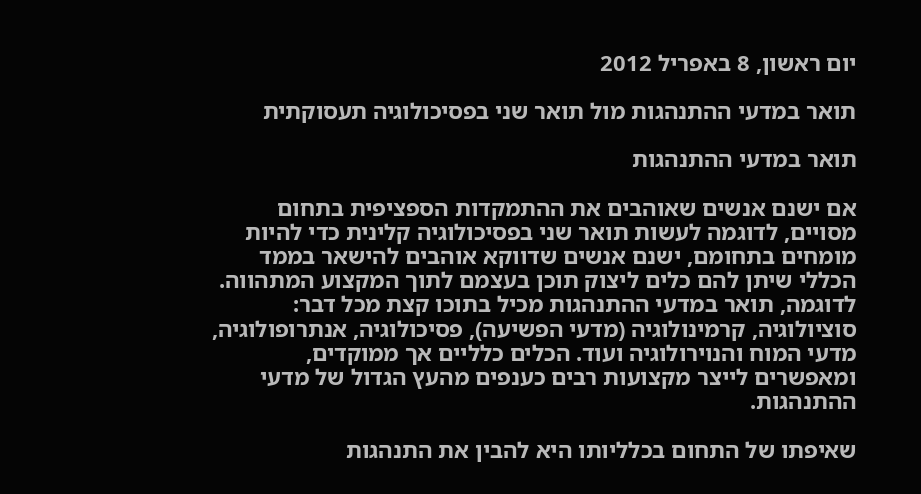יום ראשון, 8 באפריל 2012

תואר במדעי ההתנהגות מול תואר שני בפסיכולוגיה תעסוקתית

תואר במדעי ההתנהגות

אם ישנם אנשים שאוהבים את ההתמקדות הספציפית בתחום מסויים, לדוגמה לעשות תואר שני בפסיכולוגיה קלינית כדי להיות מומחים בתחומם, ישנם אנשים שדווקא אוהבים להישאר בממד הכללי שיתן להם כלים ליצוק תוכן בעצמם לתוך המקצוע המתהווה. לדוגמה, תואר במדעי ההתנהגות מכיל בתוכו קצת מכל דבר: סוציולוגיה, קרמינולוגיה (מדעי הפשיעה), פסיכולוגיה, אנתרופולוגיה, מדעי המוח והנוירולוגיה ועוד. הכלים כלליים אך ממוקדים, ומאפשרים לייצר מקצועות רבים כענפים מהעץ הגדול של מדעי ההתנהגות.

שאיפתו של התחום בכלליותו היא להבין את התנהגות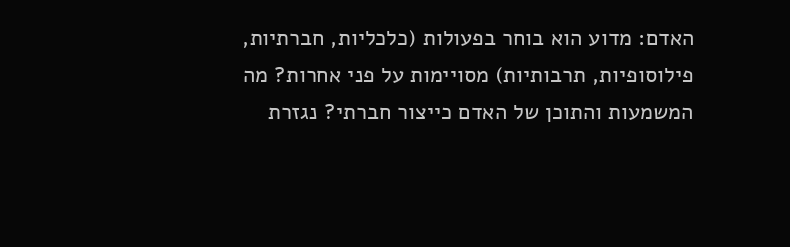האדם: מדוע הוא בוחר בפעולות (כלכליות, חברתיות, פילוסופיות, תרבותיות) מסויימות על פני אחרות? מה המשמעות והתוכן של האדם כייצור חברתי? נגזרת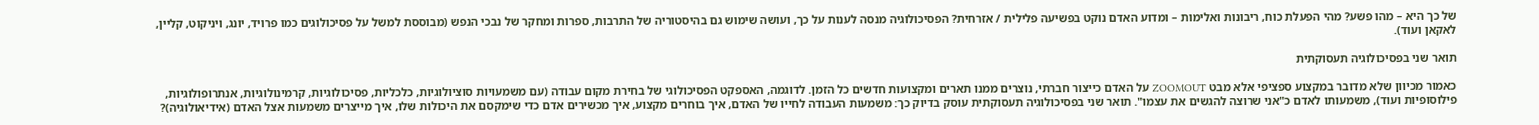של כך היא – מהו פשע? מהי הפעלת כוח, ריבונות ואלימות – ומדוע האדם נוקט בפשיעה פלילית / אזרחית? הפסיכולוגיה מנסה לענות על כך, ועושה שימוש גם בהיסטוריה של התרבות, ספרות ומחקר של נבכי הנפש (מבוססת למשל על פסיכולוגים כמו פרויד, יונג, ויניקוט, קליין, לאקאן ועוד).

תואר שני בפסיכולוגיה תעסוקתית

כאמור מכיוון שלא מדובר במקצוע ספציפי אלא מבט ZOOMOUT על האדם כייצור חברתי, נוצרים ממנו תארים ומקצועות חדשים כל הזמן. לדוגמה, האספקט הפסיכולוגי של בחירת מקום עבודה (עם משמעויות סוציולוגיות, כלכליות, פסיכולוגיות, קרמינולוגיות, אנתרופולוגיות, פילוסופיות ועוד), משמעותו לאדם כ"אני שרוצה להגשים את עצמו". תואר שני בפסיכולוגיה תעסוקתית עוסק בדיוק כך: משמעות העבודה לחייו של האדם, איך בוחרים מקצוע, איך מכשירים אדם כדי שימקסם את היכולות שלו, איך מייצרים משמעות אצל האדם (אידיאולוגיה)?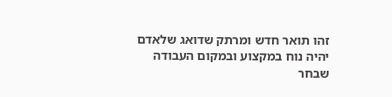זהו תואר חדש ומרתק שדואג שלאדם יהיה נוח במקצוע ובמקום העבודה שבחר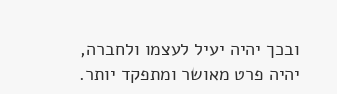ובכך יהיה יעיל לעצמו ולחברה, יהיה פרט מאושר ומתפקד יותר.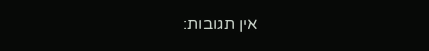אין תגובות: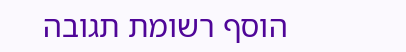הוסף רשומת תגובה